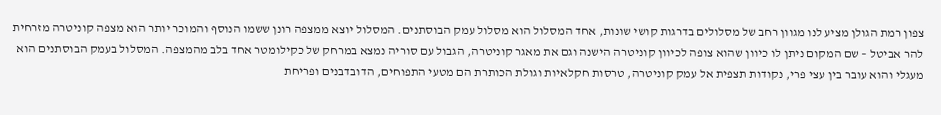צפון רמת הגולן מציע לנו מגוון רחב של מסלולים בדרגות קושי שונות, אחד המסלול הוא מסלול עמק הבוסתנים. המסלול יוצא ממצפה רונן ששמו הנוסף והמוכר יותר הוא מצפה קוניטרה מזרחית להר אביטל – שם המקום ניתן לו כיוון שהוא צופה לכיוון קוניטרה הישנה וגם את מאגר קוניטרה, הגבול עם סוריה נמצא במרחק של כקילומטר אחד בלב מהמצפה. המסלול בעמק הבוסתנים הוא מעגלי והוא עובר בין עצי פרי, נקודות תצפית אל עמק קוניטרה, טרסות חקלאיות וגולת הכותרת הם מטעי התפוחים, הדובדבנים ופריחת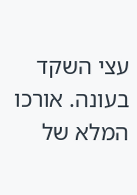עצי השקד בעונה. אורכו המלא של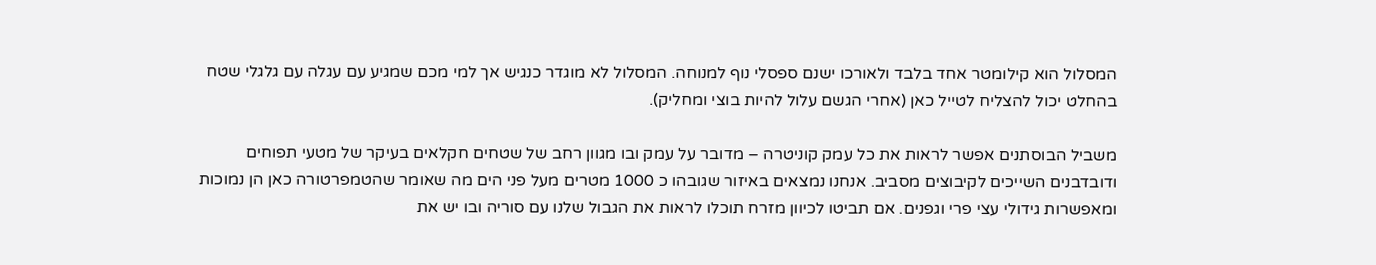המסלול הוא קילומטר אחד בלבד ולאורכו ישנם ספסלי נוף למנוחה. המסלול לא מוגדר כנגיש אך למי מכם שמגיע עם עגלה עם גלגלי שטח בהחלט יכול להצליח לטייל כאן (אחרי הגשם עלול להיות בוצי ומחליק).

משביל הבוסתנים אפשר לראות את כל עמק קוניטרה – מדובר על עמק ובו מגוון רחב של שטחים חקלאים בעיקר של מטעי תפוחים ודובדבנים השייכים לקיבוצים מסביב. אנחנו נמצאים באיזור שגובהו כ 1000 מטרים מעל פני הים מה שאומר שהטמפרטורה כאן הן נמוכות ומאפשרות גידולי עצי פרי וגפנים. אם תביטו לכיוון מזרח תוכלו לראות את הגבול שלנו עם סוריה ובו יש את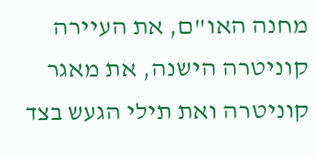מחנה האו"ם, את העיירה קוניטרה הישנה, את מאגר קוניטרה ואת תילי הגעש בצד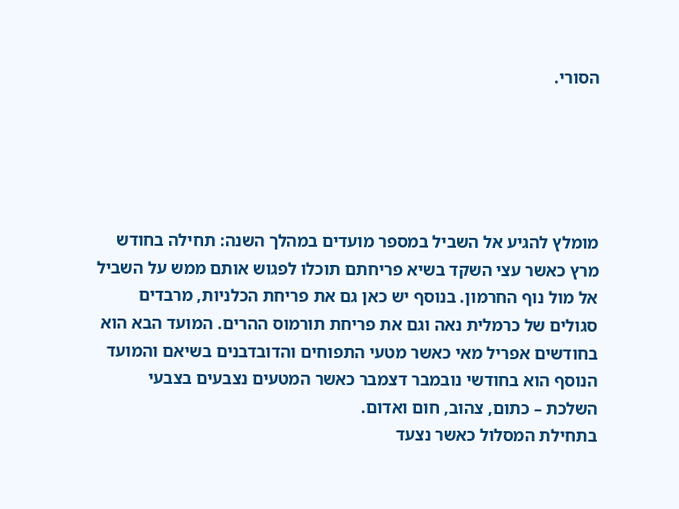הסורי.





מומלץ להגיע אל השביל במספר מועדים במהלך השנה: תחילה בחודש מרץ כאשר עצי השקד בשיא פריחתם תוכלו לפגוש אותם ממש על השביל אל מול נוף החרמון. בנוסף יש כאן גם את פריחת הכלניות, מרבדים סגולים של כרמלית נאה וגם את פריחת תורמוס ההרים. המועד הבא הוא בחודשים אפריל מאי כאשר מטעי התפוחים והדובדבנים בשיאם והמועד הנוסף הוא בחודשי נובמבר דצמבר כאשר המטעים נצבעים בצבעי השלכת – כתום, צהוב, חום ואדום.
בתחילת המסלול כאשר נצעד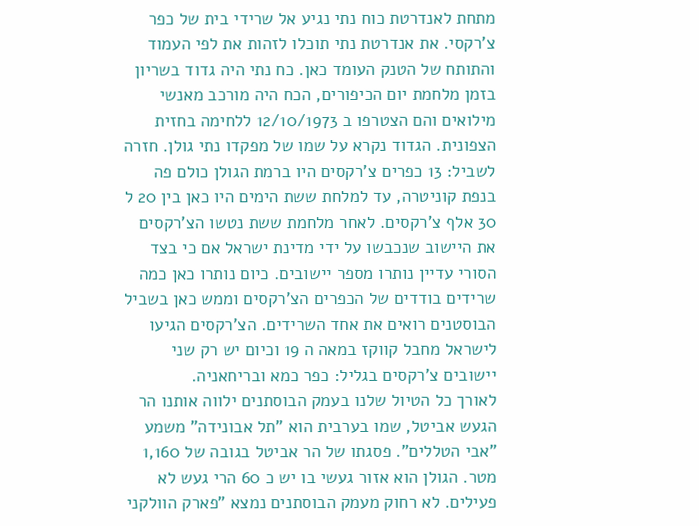מתחת לאנדרטת כוח נתי נגיע אל שרידי בית של כפר צ'רקסי. את אנדרטת נתי תוכלו לזהות את לפי העמוד והתותח של הטנק העומד כאן. כח נתי היה גדוד בשריון בזמן מלחמת יום הכיפורים, הכח היה מורכב מאנשי מילואים והם הצטרפו ב 12/10/1973 ללחימה בחזית הצפונית. הגדוד נקרא על שמו של מפקדו נתי גולן. חזרה לשביל: 13 כפרים צ'רקסים היו ברמת הגולן כולם פה בנפת קוניטרה, עד למלחת ששת הימים היו כאן בין 20 ל 30 אלף צ'רקסים. לאחר מלחמת ששת נטשו הצ'רקסים את היישוב שנכבשו על ידי מדינת ישראל אם כי בצד הסורי עדיין נותרו מספר יישובים. כיום נותרו כאן כמה שרידים בודדים של הכפרים הצ'רקסים וממש כאן בשביל הבוסטנים רואים את אחד השרידים. הצ'רקסים הגיעו לישראל מחבל קווקז במאה ה 19 וכיום יש רק שני יישובים צ'רקסים בגליל: כפר כמא ובריחאניה.
לאורך כל הטיול שלנו בעמק הבוסתנים ילווה אותנו הר הגעש אביטל, שמו בערבית הוא "תל אבונידה" משמע "אבי הטללים". פסגתו של הר אביטל בגובה של 1,160 מטר. הגולן הוא אזור געשי בו יש כ 60 הרי געש לא פעילים. לא רחוק מעמק הבוסתנים נמצא "פארק הוולקני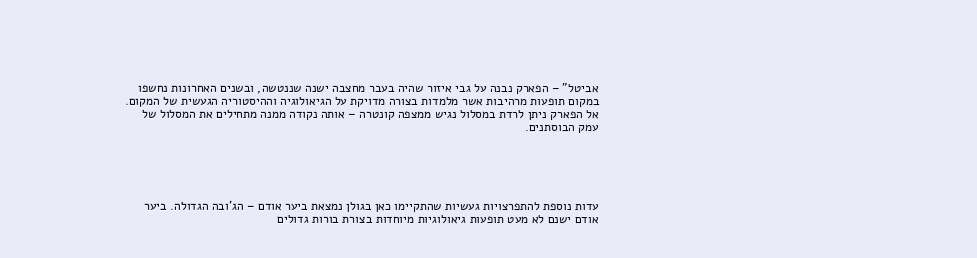אביטל" – הפארק נבנה על גבי איזור שהיה בעבר מחצבה ישנה שננטשה, ובשנים האחרונות נחשפו במקום תופעות מרהיבות אשר מלמדות בצורה מדויקת על הגיאולוגיה וההיסטוריה הגעשית של המקום. אל הפארק ניתן לרדת במסלול נגיש ממצפה קונטרה – אותה נקודה ממנה מתחילים את המסלול של עמק הבוסתנים.





עדות נוספת להתפרצויות געשיות שהתקיימו כאן בגולן נמצאת ביער אודם – הג'ובה הגדולה. ביער אודם ישנם לא מעט תופעות גיאולוגיות מיוחדות בצורת בורות גדולים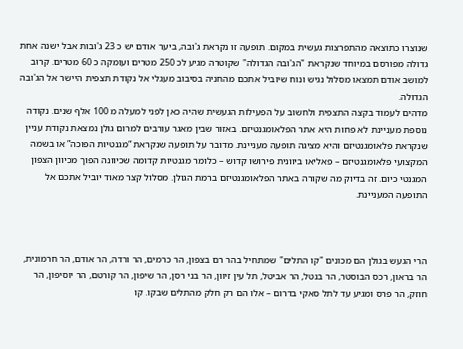שנוצרו כתוצאה מהתפרצות געשית במקום. תופעה זו נקראת ג'ובה, ביער אודם יש כ 23 ג'ובות אבל ישנה אחת גדולה מפורסם במיוחד שנקראת "הג'ובה הגדולה" שקוטרה מגיע לכ 250 מטרים ועומקה כ 60 מטרים. קרוב למושב אודם תמצאו מסלול נגיש ונוח שיוביל אתכם מהחניה בסיבוב מעגלי אל נקודת תצפית היישר אל הג'ובה הגדולה.
מדהים לעמוד בקצה התצפית ולחשוב על הפעילות הגעשית שהיה כאן לפני למעלה מ 100 אלף שנים. נקודה נוספת מעניינת לא פחות היא אתר הפלאומגנטיזם. באזור שבין מאגר עורבים למרום גולן נמצאת נקודת עניין שנקראת פלאומגנטיזם והיא מציגה תופעה מעניינת. מדובר על תופעה שנקראת “מגנטיות הפוכה” או בשמה המקצועי פלאומגנטיזם – פאליאו ביוונית פירושו קדוש – כלומר מגנטיות קדומה שכיוונה הפוך מכיוון הצפון המגנטי כיום. זה בדיוק מה שקורה באתר הפלאומגנטיזם ברמת הגולן. מסלול קצר מאוד יוביל אתכם אל התופעה המעניינת.



הרי הגעש בגולן הם מכונים "קו התלים" שמתחיל בהר רם בצפון, הר כרמים, הר ורדה, הר אודם, הר חרמונית, הר בראון, רכס הבוסטר, הר בנטל, הר אביטל, תל עין זיוון, הר בני רסן, הר שיפון, הר קורטם, הר יוסיפון, הר חוזק, הר פרס ומגיע עד לתל סאקי בדרום – אלו הם רק חלק מהתלים שבקו. קו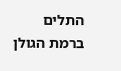התלים ברמת הגולן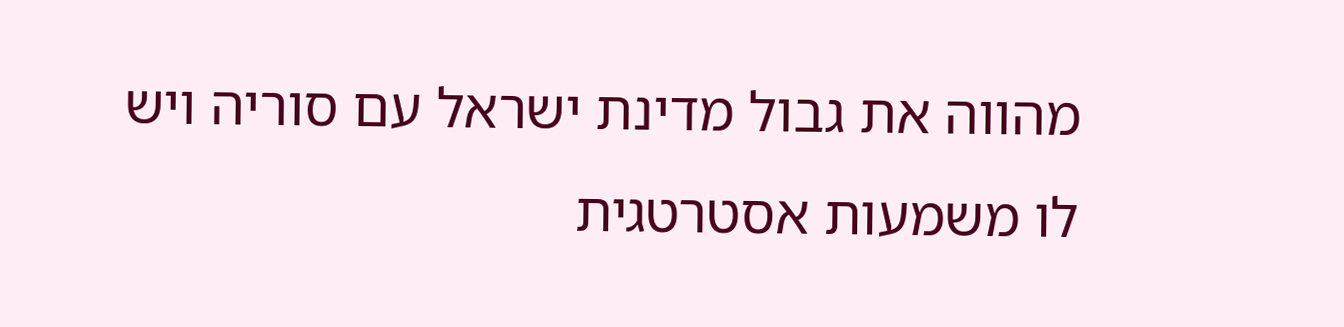מהווה את גבול מדינת ישראל עם סוריה ויש לו משמעות אסטרטגית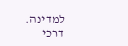למדינה.
דרכי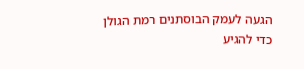הגעה לעמק הבוסתנים רמת הגולן
כדי להגיע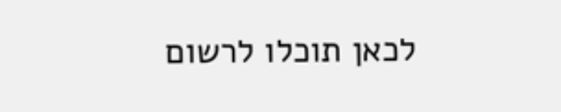לכאן תוכלו לרשום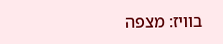בוויז: מצפה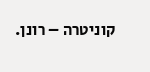קוניטרה – רונן.